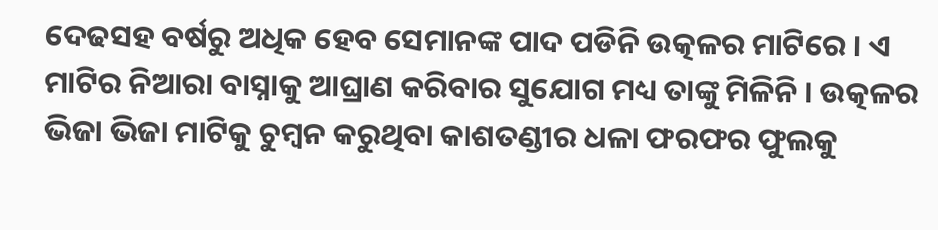ଦେଢସହ ବର୍ଷରୁ ଅଧିକ ହେବ ସେମାନଙ୍କ ପାଦ ପଡିନି ଉତ୍କଳର ମାଟିରେ । ଏ ମାଟିର ନିଆରା ବାସ୍ନାକୁ ଆଘ୍ରାଣ କରିବାର ସୁଯୋଗ ମଧ୍ୟ ତାଙ୍କୁ ମିଳିନି । ଉତ୍କଳର ଭିଜା ଭିଜା ମାଟିକୁ ଚୁମ୍ବନ କରୁଥିବା କାଶତଣ୍ଡୀର ଧଳା ଫରଫର ଫୁଲକୁ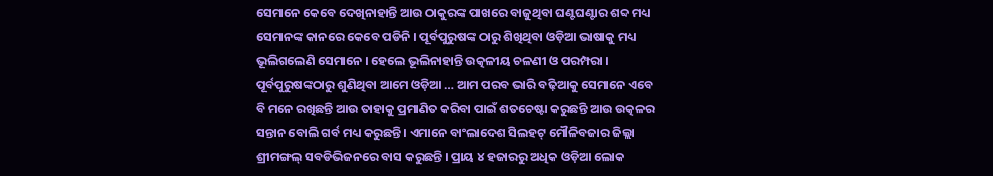ସେମାନେ କେବେ ଦେଖିନାହାନ୍ତି ଆଉ ଠାକୁରଙ୍କ ପାଖରେ ବାଜୁଥିବା ଘଣ୍ଟଘଣ୍ଟାର ଶବ୍ଦ ମଧ୍ୟ ସେମାନଙ୍କ କାନରେ କେବେ ପଡିନି । ପୂର୍ବପୁରୁଷଙ୍କ ଠାରୁ ଶିଖିଥିବା ଓଡ଼ିଆ ଭାଷାକୁ ମଧ୍ୟ ଭୂଲିଗଲେଣି ସେମାନେ । ହେଲେ ଭୂଲିନାହାନ୍ତି ଉତ୍କଳୀୟ ଚଳଣୀ ଓ ପରମ୍ପରା । ପୂର୍ବପୁରୁଷଙ୍କଠାରୁ ଶୁଣିଥିବା ଆମେ ଓଡ଼ିଆ … ଆମ ପରବ ଭାରି ବଢ଼ିଆକୁ ସେମାନେ ଏବେ ବି ମନେ ରଖିଛନ୍ତି ଆଉ ତାହାକୁ ପ୍ରମାଣିତ କରିବା ପାଇଁ ଶତଚେଷ୍ଟା କରୁଛନ୍ତି ଆଉ ଉତ୍କଳର ସନ୍ତାନ ବୋଲି ଗର୍ବ ମଧ୍ୟ କରୁଛନ୍ତି । ଏମାନେ ବାଂଲାଦେଶ ସିଲହଟ୍ ମୌଳିବଜାର ଜିଲ୍ଲା ଶ୍ରୀମଙ୍ଗଲ୍ ସବଡିଭିଜନରେ ବାସ କରୁଛନ୍ତି । ପ୍ରାୟ ୪ ହଜାରରୁ ଅଧିକ ଓଡ଼ିଆ ଲୋକ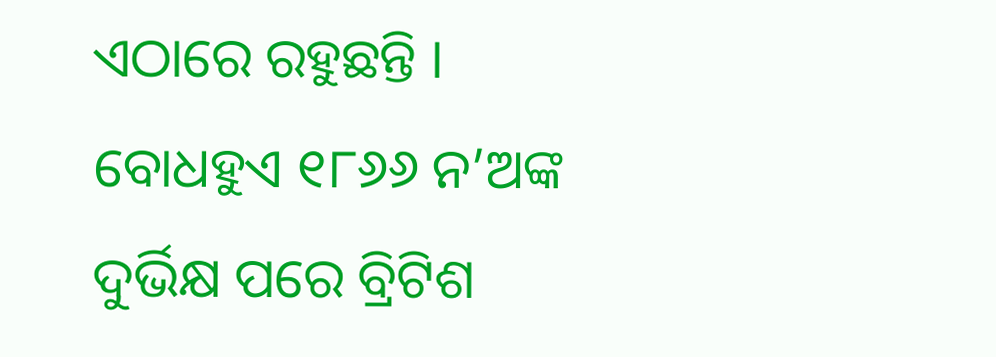ଏଠାରେ ରହୁଛନ୍ତି । ବୋଧହୁଏ ୧୮୬୬ ନ’ଅଙ୍କ ଦୁର୍ଭିକ୍ଷ ପରେ ବ୍ରିଟିଶ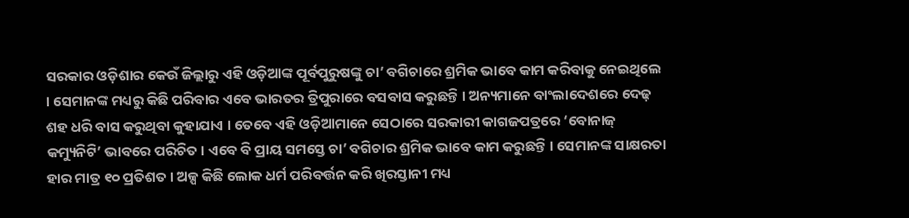ସରକାର ଓଡ଼ିଶାର କେଉଁ ଜିଲ୍ଲାରୁ ଏହି ଓଡ଼ିଆଙ୍କ ପୂର୍ବପୁରୁଷଙ୍କୁ ଚା’ ବଗିଚାରେ ଶ୍ରମିକ ଭାବେ କାମ କରିବାକୁ ନେଇଥିଲେ । ସେମାନଙ୍କ ମଧ୍ୟରୁ କିଛି ପରିବାର ଏବେ ଭାରତର ତ୍ରିପୁରାରେ ବସବାସ କରୁଛନ୍ତି । ଅନ୍ୟମାନେ ବାଂଲାଦେଶରେ ଦେଢ଼ ଶହ ଧରି ବାସ କରୁଥିବା କୁହାଯାଏ । ତେବେ ଏହି ଓଡ଼ିଆମାନେ ସେଠାରେ ସରକାରୀ କାଗଜପତ୍ରରେ ‘ବୋନାଜ୍ କମ୍ୟୁନିଟି’ ଭାବରେ ପରିଚିତ । ଏବେ ବି ପ୍ରାୟ ସମସ୍ତେ ଚା’ ବଗିଚାର ଶ୍ରମିକ ଭାବେ କାମ କରୁଛନ୍ତି । ସେମାନଙ୍କ ସାକ୍ଷରତା ହାର ମାତ୍ର ୧୦ ପ୍ରତିଶତ । ଅଳ୍ପ କିଛି ଲୋକ ଧର୍ମ ପରିବର୍ତ୍ତନ କରି ଖିରସ୍ତାନୀ ମଧ୍ୟ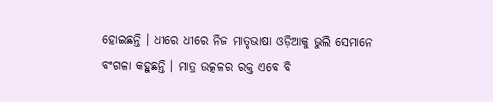ହୋଇଛନ୍ତି । ଧୀରେ ଧୀରେ ନିଜ ମାତୃଭାଷା ଓଡ଼ିଆକୁ ଭୁଲି ସେମାନେ ବଂଗଳା କହୁଛନ୍ତି । ମାତ୍ର ଉତ୍କଳର ରକ୍ତ ଏବେ ବି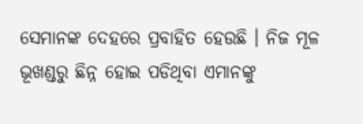ସେମାନଙ୍କ ଦେହରେ ପ୍ରବାହିତ ହେଉଛି । ନିଜ ମୂଳ ଭୂଖଣ୍ଡରୁ ଛିନ୍ନ ହୋଇ ପଡିଥିବା ଏମାନଙ୍କୁ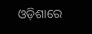ଓଡ଼ିଶାରେ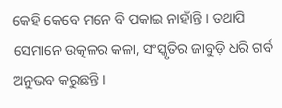କେହି କେବେ ମନେ ବି ପକାଇ ନାହାଁନ୍ତି । ତଥାପି ସେମାନେ ଉତ୍କଳର କଳା, ସଂସ୍କୃତିର ଜାବୁଡ଼ି ଧରି ଗର୍ବ ଅନୁଭବ କରୁଛନ୍ତି ।